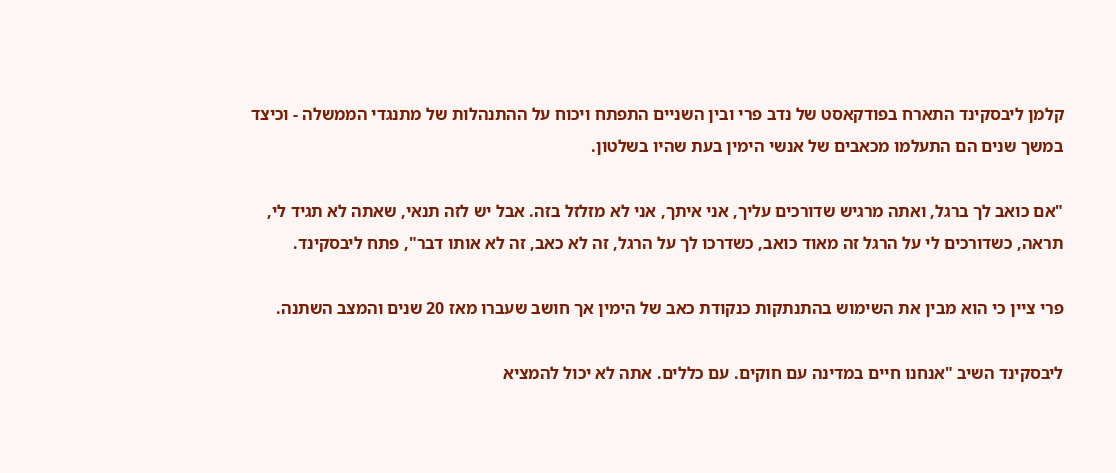קלמן ליבסקינד התארח בפודקאסט של נדב פרי ובין השניים התפתח ויכוח על ההתנהלות של מתנגדי הממשלה - וכיצד במשך שנים הם התעלמו מכאבים של אנשי הימין בעת שהיו בשלטון.

"אם כואב לך ברגל, ואתה מרגיש שדורכים עליך, אני איתך, אני לא מזלזל בזה. אבל יש לזה תנאי, שאתה לא תגיד לי, תראה, כשדורכים לי על הרגל זה מאוד כואב, כשדרכו לך על הרגל, זה לא כאב, זה לא אותו דבר", פתח ליבסקינד.

פרי ציין כי הוא מבין את השימוש בהתנתקות כנקודת כאב של הימין אך חושב שעברו מאז 20 שנים והמצב השתנה.

ליבסקינד השיב "אנחנו חיים במדינה עם חוקים. עם כללים. אתה לא יכול להמציא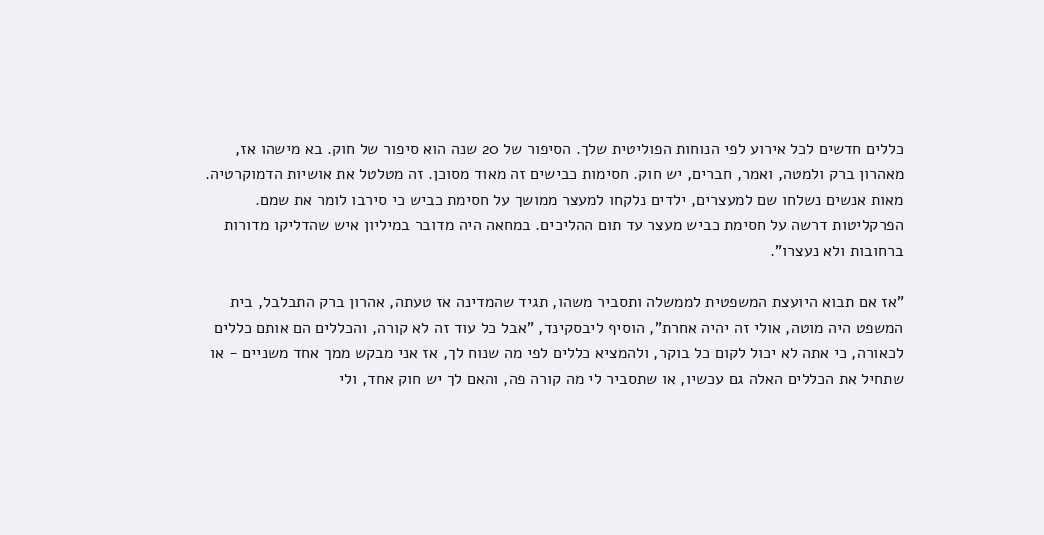כללים חדשים לכל אירוע לפי הנוחות הפוליטית שלך. הסיפור של 20 שנה הוא סיפור של חוק. בא מישהו אז, מאהרון ברק ולמטה, ואמר, חברים, יש חוק. חסימות כבישים זה מאוד מסוכן. זה מטלטל את אושיות הדמוקרטיה. מאות אנשים נשלחו שם למעצרים, ילדים נלקחו למעצר ממושך על חסימת כביש כי סירבו לומר את שמם. הפרקליטות דרשה על חסימת כביש מעצר עד תום ההליכים. במחאה היה מדובר במיליון איש שהדליקו מדורות ברחובות ולא נעצרו".

"אז אם תבוא היועצת המשפטית לממשלה ותסביר משהו, תגיד שהמדינה אז טעתה, אהרון ברק התבלבל, בית המשפט היה מוטה, אולי זה יהיה אחרת", הוסיף ליבסקינד, "אבל כל עוד זה לא קורה, והכללים הם אותם כללים לכאורה, כי אתה לא יכול לקום כל בוקר, ולהמציא כללים לפי מה שנוח לך, אז אני מבקש ממך אחד משניים - או שתחיל את הכללים האלה גם עכשיו, או שתסביר לי מה קורה פה, והאם לך יש חוק אחד, ולי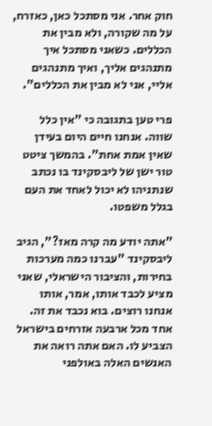חוק אחר. אני מסתכל כאן, כאזרח, על מה שקורה, ולא מבין את הכללים. כשאני מסתכל איך מתנהגים אליך, ואיך מתנהגים אליי, אני לא מבין את הכללים".

פרי טען בתגובה כי "אין כלל שווה. אנחנו חיים היום בעידן שאין אמת אחת". בהמשך ציטט טור ישן של ליבסקינד בו נכתב שנתניהו לא יכול לאחד את העם בגלל משפטו.

"אתה יודע מה קרה מאז?", הגיב ליבסקינד "עברנו כמה מערכות בחירות, והציבור הישראלי, שאני מציע לכבד אותו, אמר, אותו אנחנו רוצים. בוא נכבד את זה. אחד מכל ארבעה אזרחים בישראל הצביע לו. האם אתה רואה את האנשים האלה באולפני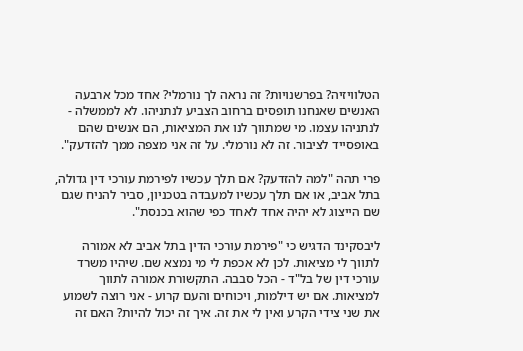הטלוויזיה? בפרשנויות? זה נראה לך נורמלי? אחד מכל ארבעה האנשים שאנחנו תופסים ברחוב הצביע לנתניהו. לא לממשלה - לנתניהו עצמו. מי שמתווך לנו את המציאות, הם אנשים שהם באופסייד לציבור. זה לא נורמלי. על זה אני מצפה ממך להזדעק".

פרי תהה "למה להזדעק? אם תלך עכשיו לפירמת עורכי דין גדולה, בתל אביב, או אם תלך עכשיו למעבדה בטכניון, סביר להניח שגם שם הייצוג לא יהיה אחד לאחד כפי שהוא בכנסת".

ליבסקינד הדגיש כי "פירמת עורכי הדין בתל אביב לא אמורה לתווך לי מציאות. לכן לא אכפת לי מי נמצא שם. שיהיו משרד עורכי דין של בל"ד - הכל סבבה. התקשורת אמורה לתווך למציאות. אם יש דילמות, ויכוחים והעם קרוע - אני רוצה לשמוע את שני צידי הקרע ואין לי את זה. איך זה יכול להיות? האם זה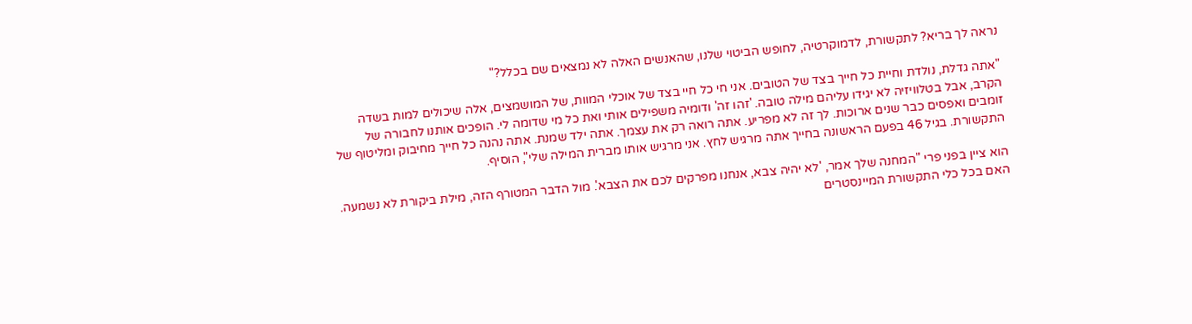נראה לך בריא? לתקשורת, לדמוקרטיה, לחופש הביטוי שלנו, שהאנשים האלה לא נמצאים שם בכלל?"

"אתה גדלת, נולדת וחיית כל חייך בצד של הטובים. אני חי כל חיי בצד של אוכלי המוות, של המושמצים, אלה שיכולים למות בשדה הקרב, אבל בטלוויזיה לא יגידו עליהם מילה טובה. 'זהו זה' ודומיה משפילים אותי ואת כל מי שדומה לי. הופכים אותנו לחבורה של זומבים ואפסים כבר שנים ארוכות. לך זה לא מפריע. אתה רואה רק את עצמך. אתה ילד שמנת. אתה נהנה כל חייך מחיבוק ומליטוף של התקשורת. בגיל 46 בפעם הראשונה בחייך אתה מרגיש לחץ. אני מרגיש אותו מברית המילה שלי", הוסיף.

הוא ציין בפני פרי "המחנה שלך אמר, 'לא יהיה צבא, אנחנו מפרקים לכם את הצבא'. מול הדבר המטורף הזה, מילת ביקורת לא נשמעה. האם בכל כלי התקשורת המיינסטרים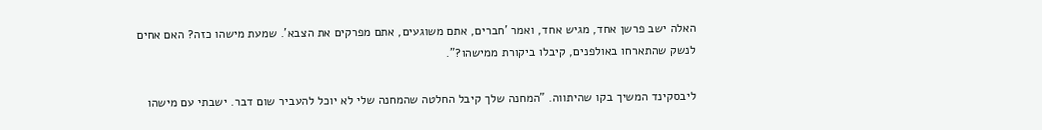האלה ישב פרשן אחד, מגיש אחד, ואמר 'חברים, אתם משוגעים, אתם מפרקים את הצבא'. שמעת מישהו כזה? האם אחים לנשק שהתארחו באולפנים, קיבלו ביקורת ממישהו?".

ליבסקינד המשיך בקו שהיתווה. "המחנה שלך קיבל החלטה שהמחנה שלי לא יוכל להעביר שום דבר. ישבתי עם מישהו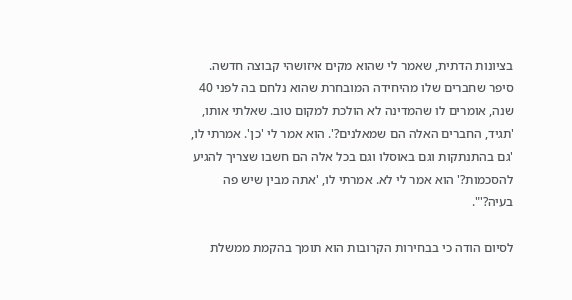בציונות הדתית, שאמר לי שהוא מקים איזושהי קבוצה חדשה. סיפר שחברים שלו מהיחידה המובחרת שהוא נלחם בה לפני 40 שנה, אומרים לו שהמדינה לא הולכת למקום טוב. שאלתי אותו, 'תגיד, החברים האלה הם שמאלנים?'. הוא אמר לי 'כן'. אמרתי לו, 'גם בהתנתקות וגם באוסלו וגם בכל אלה הם חשבו שצריך להגיע להסכמות?' הוא אמר לי לא. אמרתי לו, 'אתה מבין שיש פה בעיה?'".

לסיום הודה כי בבחירות הקרובות הוא תומך בהקמת ממשלת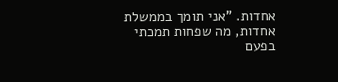אחדות. "אני תומך בממשלת אחדות, מה שפחות תמכתי בפעם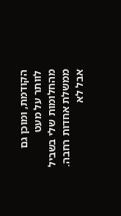הקודמת, ומוכן גם לוותר על מעט מהחלומות שלי בשביל ממשלת אחדות רחבה. אבל לא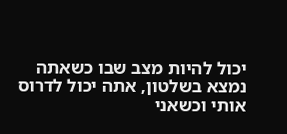יכול להיות מצב שבו כשאתה נמצא בשלטון, אתה יכול לדרוס אותי וכשאני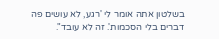בשלטון אתה אומר לי 'רגע, לא עושים פה דברים בלי הסכמות'. זה לא עובד".